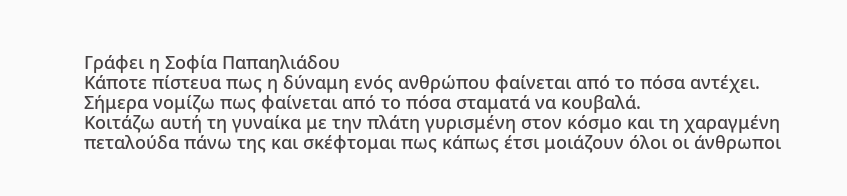Γράφει η Σοφία Παπαηλιάδου
Κάποτε πίστευα πως η δύναμη ενός ανθρώπου φαίνεται από το πόσα αντέχει.
Σήμερα νομίζω πως φαίνεται από το πόσα σταματά να κουβαλά.
Κοιτάζω αυτή τη γυναίκα με την πλάτη γυρισμένη στον κόσμο και τη χαραγμένη πεταλούδα πάνω της και σκέφτομαι πως κάπως έτσι μοιάζουν όλοι οι άνθρωποι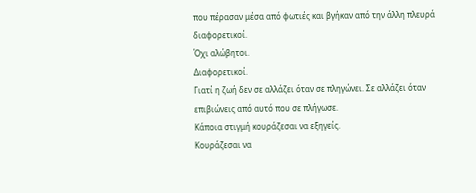που πέρασαν μέσα από φωτιές και βγήκαν από την άλλη πλευρά διαφορετικοί.
Όχι αλώβητοι.
Διαφορετικοί.
Γιατί η ζωή δεν σε αλλάζει όταν σε πληγώνει. Σε αλλάζει όταν επιβιώνεις από αυτό που σε πλήγωσε.
Κάποια στιγμή κουράζεσαι να εξηγείς.
Κουράζεσαι να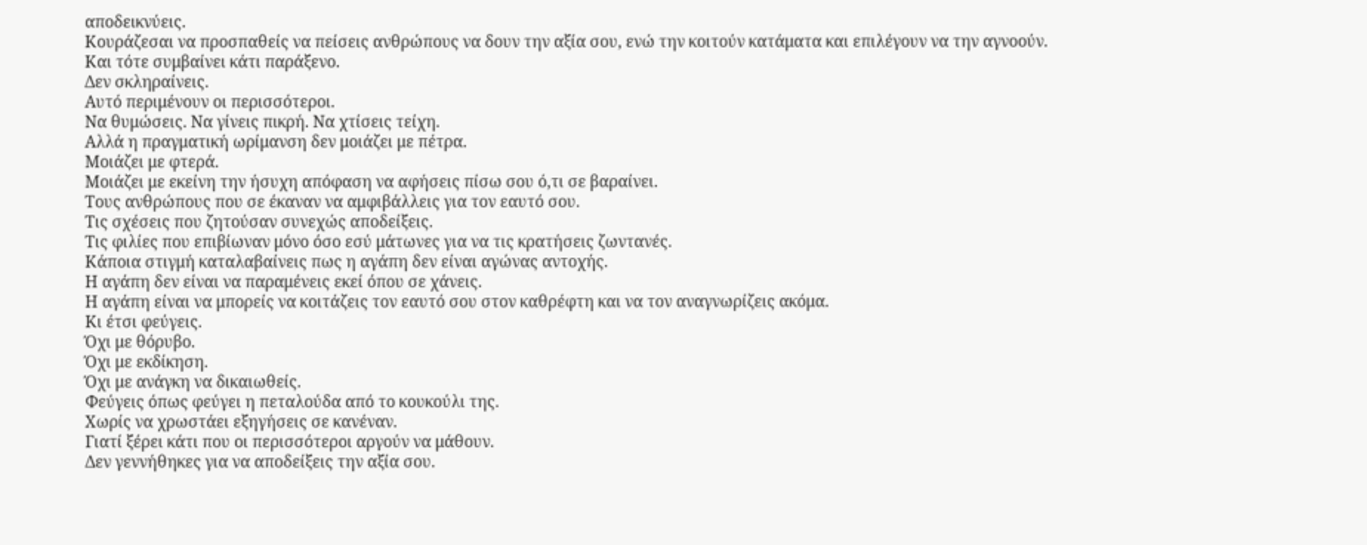αποδεικνύεις.
Κουράζεσαι να προσπαθείς να πείσεις ανθρώπους να δουν την αξία σου, ενώ την κοιτούν κατάματα και επιλέγουν να την αγνοούν.
Και τότε συμβαίνει κάτι παράξενο.
Δεν σκληραίνεις.
Αυτό περιμένουν οι περισσότεροι.
Να θυμώσεις. Να γίνεις πικρή. Να χτίσεις τείχη.
Αλλά η πραγματική ωρίμανση δεν μοιάζει με πέτρα.
Μοιάζει με φτερά.
Μοιάζει με εκείνη την ήσυχη απόφαση να αφήσεις πίσω σου ό,τι σε βαραίνει.
Τους ανθρώπους που σε έκαναν να αμφιβάλλεις για τον εαυτό σου.
Τις σχέσεις που ζητούσαν συνεχώς αποδείξεις.
Τις φιλίες που επιβίωναν μόνο όσο εσύ μάτωνες για να τις κρατήσεις ζωντανές.
Κάποια στιγμή καταλαβαίνεις πως η αγάπη δεν είναι αγώνας αντοχής.
Η αγάπη δεν είναι να παραμένεις εκεί όπου σε χάνεις.
Η αγάπη είναι να μπορείς να κοιτάζεις τον εαυτό σου στον καθρέφτη και να τον αναγνωρίζεις ακόμα.
Κι έτσι φεύγεις.
Όχι με θόρυβο.
Όχι με εκδίκηση.
Όχι με ανάγκη να δικαιωθείς.
Φεύγεις όπως φεύγει η πεταλούδα από το κουκούλι της.
Χωρίς να χρωστάει εξηγήσεις σε κανέναν.
Γιατί ξέρει κάτι που οι περισσότεροι αργούν να μάθουν.
Δεν γεννήθηκες για να αποδείξεις την αξία σου.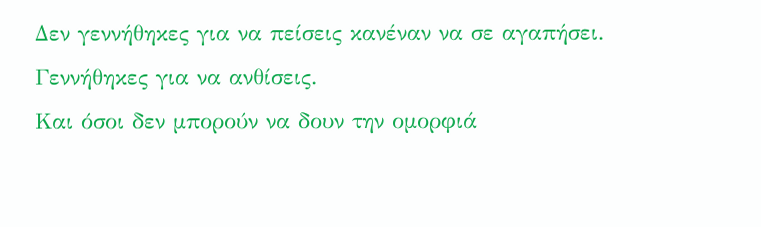Δεν γεννήθηκες για να πείσεις κανέναν να σε αγαπήσει.
Γεννήθηκες για να ανθίσεις.
Και όσοι δεν μπορούν να δουν την ομορφιά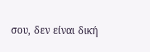σου, δεν είναι δική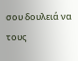σου δουλειά να τους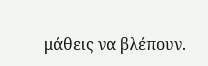μάθεις να βλέπουν.